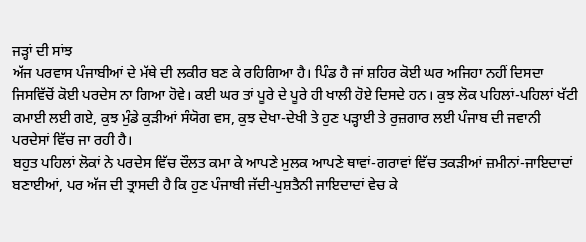ਜੜ੍ਹਾਂ ਦੀ ਸਾਂਝ
ਅੱਜ ਪਰਵਾਸ ਪੰਜਾਬੀਆਂ ਦੇ ਮੱਥੇ ਦੀ ਲਕੀਰ ਬਣ ਕੇ ਰਹਿਗਿਆ ਹੈ। ਪਿੰਡ ਹੈ ਜਾਂ ਸ਼ਹਿਰ ਕੋਈ ਘਰ ਅਜਿਹਾ ਨਹੀਂ ਦਿਸਦਾ ਜਿਸਵਿੱਚੋਂ ਕੋਈ ਪਰਦੇਸ ਨਾ ਗਿਆ ਹੋਵੇ। ਕਈ ਘਰ ਤਾਂ ਪੂਰੇ ਦੇ ਪੂਰੇ ਹੀ ਖਾਲੀ ਹੋਏ ਦਿਸਦੇ ਹਨ। ਕੁਝ ਲੋਕ ਪਹਿਲਾਂ-ਪਹਿਲਾਂ ਖੱਟੀ ਕਮਾਈ ਲਈ ਗਏ, ਕੁਝ ਮੁੰਡੇ ਕੁੜੀਆਂ ਸੰਯੋਗ ਵਸ, ਕੁਝ ਦੇਖਾ-ਦੇਖੀ ਤੇ ਹੁਣ ਪੜ੍ਹਾਈ ਤੇ ਰੁਜ਼ਗਾਰ ਲਈ ਪੰਜਾਬ ਦੀ ਜਵਾਨੀ ਪਰਦੇਸਾਂ ਵਿੱਚ ਜਾ ਰਹੀ ਹੈ।
ਬਹੁਤ ਪਹਿਲਾਂ ਲੋਕਾਂ ਨੇ ਪਰਦੇਸ ਵਿੱਚ ਦੌਲਤ ਕਮਾ ਕੇ ਆਪਣੇ ਮੁਲਕ ਆਪਣੇ ਥਾਵਾਂ-ਗਰਾਵਾਂ ਵਿੱਚ ਤਕੜੀਆਂ ਜ਼ਮੀਨਾਂ-ਜਾਇਦਾਦਾਂ ਬਣਾਈਆਂ, ਪਰ ਅੱਜ ਦੀ ਤ੍ਰਾਸਦੀ ਹੈ ਕਿ ਹੁਣ ਪੰਜਾਬੀ ਜੱਦੀ-ਪੁਸ਼ਤੈਨੀ ਜਾਇਦਾਦਾਂ ਵੇਚ ਕੇ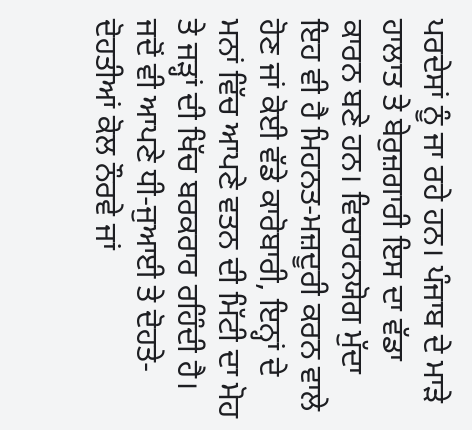ਪਰਦੇਸਾਂ ਨੂੰ ਜਾ ਰਹੇ ਹਨ। ਪੰਜਾਬ ਦੇ ਮਾੜੇ ਹਾਲਾਤ ਤੇ ਬੇਰੁਜ਼ਗਾਰੀ ਇਸ ਦਾ ਵੱਡਾ ਕਾਰਨ ਬਣੇ ਹਨ। ਵਿਚਾਰਨਯੋਗ ਮੁੱਦਾ ਇਹ ਵੀ ਹੈ ਮਿਹਨਤ-ਮਜ਼ਦੂਰੀ ਕਰਨ ਵਾਲੇ ਹੋਣ ਜਾਂ ਕੋਈ ਵੱਡੇ ਕਾਰੋਬਾਰੀ, ਇਨ੍ਹਾਂ ਦੇ ਮਨਾਂ ਵਿੱਚ ਆਪਣੇ ਵਤਨ ਦੀ ਮਿੱਟੀ ਦਾ ਮੋਹ ਤੇ ਜੜ੍ਹਾਂ ਦੀ ਖਿੱਚ ਬਰਕਰਾਰ ਰਹਿੰਦੀ ਹੈ।
ਜਦੋਂ ਵੀ ਆਪਣੇ ਧੀ-ਜੁਆਈ ਤੇ ਦੋਹਤੇ-ਦੋਹਤੀਆਂ ਕੋਲ ਨੌਰਵੇ ਜਾਂ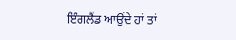ਇੰਗਲੈਂਡ ਆਉਂਦੇ ਹਾਂ ਤਾਂ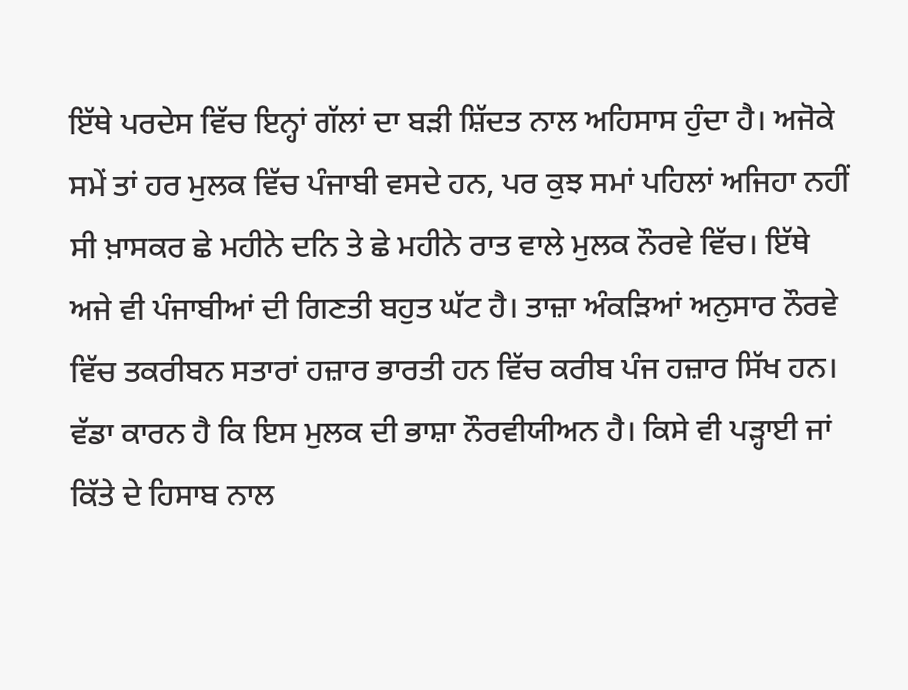ਇੱਥੇ ਪਰਦੇਸ ਵਿੱਚ ਇਨ੍ਹਾਂ ਗੱਲਾਂ ਦਾ ਬੜੀ ਸ਼ਿੱਦਤ ਨਾਲ ਅਹਿਸਾਸ ਹੁੰਦਾ ਹੈ। ਅਜੋਕੇ ਸਮੇਂ ਤਾਂ ਹਰ ਮੁਲਕ ਵਿੱਚ ਪੰਜਾਬੀ ਵਸਦੇ ਹਨ, ਪਰ ਕੁਝ ਸਮਾਂ ਪਹਿਲਾਂ ਅਜਿਹਾ ਨਹੀਂ ਸੀ ਖ਼ਾਸਕਰ ਛੇ ਮਹੀਨੇ ਦਨਿ ਤੇ ਛੇ ਮਹੀਨੇ ਰਾਤ ਵਾਲੇ ਮੁਲਕ ਨੌਰਵੇ ਵਿੱਚ। ਇੱਥੇ ਅਜੇ ਵੀ ਪੰਜਾਬੀਆਂ ਦੀ ਗਿਣਤੀ ਬਹੁਤ ਘੱਟ ਹੈ। ਤਾਜ਼ਾ ਅੰਕੜਿਆਂ ਅਨੁਸਾਰ ਨੌਰਵੇ ਵਿੱਚ ਤਕਰੀਬਨ ਸਤਾਰਾਂ ਹਜ਼ਾਰ ਭਾਰਤੀ ਹਨ ਵਿੱਚ ਕਰੀਬ ਪੰਜ ਹਜ਼ਾਰ ਸਿੱਖ ਹਨ। ਵੱਡਾ ਕਾਰਨ ਹੈ ਕਿ ਇਸ ਮੁਲਕ ਦੀ ਭਾਸ਼ਾ ਨੌਰਵੀਯੀਅਨ ਹੈ। ਕਿਸੇ ਵੀ ਪੜ੍ਹਾਈ ਜਾਂ ਕਿੱਤੇ ਦੇ ਹਿਸਾਬ ਨਾਲ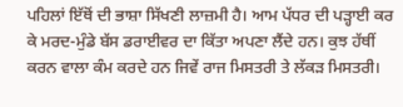ਪਹਿਲਾਂ ਇੱਥੋਂ ਦੀ ਭਾਸ਼ਾ ਸਿੱਖਣੀ ਲਾਜ਼ਮੀ ਹੈ। ਆਮ ਪੱਧਰ ਦੀ ਪੜ੍ਹਾਈ ਕਰ ਕੇ ਮਰਦ-ਮੁੰਡੇ ਬੱਸ ਡਰਾਈਵਰ ਦਾ ਕਿੱਤਾ ਅਪਣਾ ਲੈਂਦੇ ਹਨ। ਕੁਝ ਹੱਥੀਂ ਕਰਨ ਵਾਲਾ ਕੰਮ ਕਰਦੇ ਹਨ ਜਿਵੇਂ ਰਾਜ ਮਿਸਤਰੀ ਤੇ ਲੱਕੜ ਮਿਸਤਰੀ।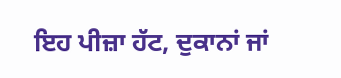ਇਹ ਪੀਜ਼ਾ ਹੱਟ, ਦੁਕਾਨਾਂ ਜਾਂ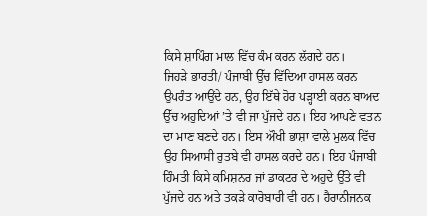ਕਿਸੇ ਸ਼ਾਪਿੰਗ ਮਾਲ ਵਿੱਚ ਕੰਮ ਕਰਨ ਲੱਗਦੇ ਹਨ।
ਜਿਹੜੇ ਭਾਰਤੀ/ ਪੰਜਾਬੀ ਉੱਚ ਵਿੱਦਿਆ ਹਾਸਲ ਕਰਨ ਉਪਰੰਤ ਆਉਂਦੇ ਹਨ, ਉਹ ਇੱਥੇ ਹੋਰ ਪੜ੍ਹਾਈ ਕਰਨ ਬਾਅਦ ਉੱਚ ਅਹੁਦਿਆਂ ’ਤੇ ਵੀ ਜਾ ਪੁੱਜਦੇ ਹਨ। ਇਹ ਆਪਣੇ ਵਤਨ ਦਾ ਮਾਣ ਬਣਦੇ ਹਨ। ਇਸ ਔਖੀ ਭਾਸ਼ਾ ਵਾਲੇ ਮੁਲਕ ਵਿੱਚ ਉਹ ਸਿਆਸੀ ਰੁਤਬੇ ਵੀ ਹਾਸਲ ਕਰਦੇ ਹਨ। ਇਹ ਪੰਜਾਬੀ ਹਿੰਮਤੀ ਕਿਸੇ ਕਮਿਸ਼ਨਰ ਜਾਂ ਡਾਕਟਰ ਦੇ ਅਹੁਦੇ ਉੱਤੇ ਵੀ ਪੁੱਜਦੇ ਹਨ ਅਤੇ ਤਕੜੇ ਕਾਰੋਬਾਰੀ ਵੀ ਹਨ। ਹੈਰਾਨੀਜਨਕ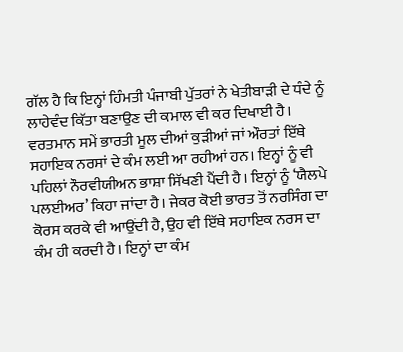ਗੱਲ ਹੈ ਕਿ ਇਨ੍ਹਾਂ ਹਿੰਮਤੀ ਪੰਜਾਬੀ ਪੁੱਤਰਾਂ ਨੇ ਖੇਤੀਬਾੜੀ ਦੇ ਧੰਦੇ ਨੂੰ ਲਾਹੇਵੰਦ ਕਿੱਤਾ ਬਣਾਉਣ ਦੀ ਕਮਾਲ ਵੀ ਕਰ ਦਿਖਾਈ ਹੈ।
ਵਰਤਮਾਨ ਸਮੇਂ ਭਾਰਤੀ ਮੂਲ ਦੀਆਂ ਕੁੜੀਆਂ ਜਾਂ ਔਰਤਾਂ ਇੱਥੇ ਸਹਾਇਕ ਨਰਸਾਂ ਦੇ ਕੰਮ ਲਈ ਆ ਰਹੀਆਂ ਹਨ। ਇਨ੍ਹਾਂ ਨੂੰ ਵੀ ਪਹਿਲਾਂ ਨੌਰਵੀਯੀਅਨ ਭਾਸ਼ਾ ਸਿੱਖਣੀ ਪੈਂਦੀ ਹੈ। ਇਨ੍ਹਾਂ ਨੂੰ ‘ਯੈਲਪੇ ਪਲਈਅਰ’ ਕਿਹਾ ਜਾਂਦਾ ਹੈ। ਜੇਕਰ ਕੋਈ ਭਾਰਤ ਤੋਂ ਨਰਸਿੰਗ ਦਾ ਕੋਰਸ ਕਰਕੇ ਵੀ ਆਉਂਦੀ ਹੈ, ਉਹ ਵੀ ਇੱਥੇ ਸਹਾਇਕ ਨਰਸ ਦਾ ਕੰਮ ਹੀ ਕਰਦੀ ਹੈ। ਇਨ੍ਹਾਂ ਦਾ ਕੰਮ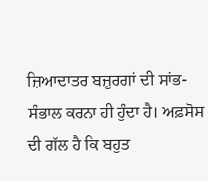ਜ਼ਿਆਦਾਤਰ ਬਜ਼ੁਰਗਾਂ ਦੀ ਸਾਂਭ- ਸੰਭਾਲ ਕਰਨਾ ਹੀ ਹੁੰਦਾ ਹੈ। ਅਫ਼ਸੋਸ ਦੀ ਗੱਲ ਹੈ ਕਿ ਬਹੁਤ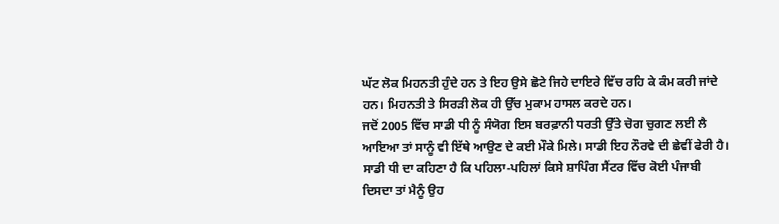ਘੱਟ ਲੋਕ ਮਿਹਨਤੀ ਹੁੰਦੇ ਹਨ ਤੇ ਇਹ ਉਸੇ ਛੋਟੇ ਜਿਹੇ ਦਾਇਰੇ ਵਿੱਚ ਰਹਿ ਕੇ ਕੰਮ ਕਰੀ ਜਾਂਦੇ ਹਨ। ਮਿਹਨਤੀ ਤੇ ਸਿਰੜੀ ਲੋਕ ਹੀ ਉੱਚ ਮੁਕਾਮ ਹਾਸਲ ਕਰਦੇ ਹਨ।
ਜਦੋਂ 2005 ਵਿੱਚ ਸਾਡੀ ਧੀ ਨੂੰ ਸੰਯੋਗ ਇਸ ਬਰਫ਼ਾਨੀ ਧਰਤੀ ਉੱਤੇ ਚੋਗ ਚੁਗਣ ਲਈ ਲੈ ਆਇਆ ਤਾਂ ਸਾਨੂੰ ਵੀ ਇੱਥੇ ਆਉਣ ਦੇ ਕਈ ਮੌਕੇ ਮਿਲੇ। ਸਾਡੀ ਇਹ ਨੌਰਵੇ ਦੀ ਛੇਵੀਂ ਫੇਰੀ ਹੈ। ਸਾਡੀ ਧੀ ਦਾ ਕਹਿਣਾ ਹੈ ਕਿ ਪਹਿਲਾ-ਪਹਿਲਾਂ ਕਿਸੇ ਸ਼ਾਪਿੰਗ ਸੈਂਟਰ ਵਿੱਚ ਕੋਈ ਪੰਜਾਬੀ ਦਿਸਦਾ ਤਾਂ ਮੈਨੂੰ ਉਹ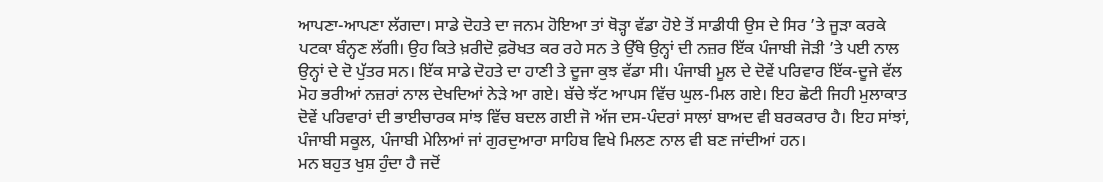ਆਪਣਾ-ਆਪਣਾ ਲੱਗਦਾ। ਸਾਡੇ ਦੋਹਤੇ ਦਾ ਜਨਮ ਹੋਇਆ ਤਾਂ ਥੋੜ੍ਹਾ ਵੱਡਾ ਹੋਏ ਤੋਂ ਸਾਡੀਧੀ ਉਸ ਦੇ ਸਿਰ ’ਤੇ ਜੂੜਾ ਕਰਕੇ ਪਟਕਾ ਬੰਨ੍ਹਣ ਲੱਗੀ। ਉਹ ਕਿਤੇ ਖ਼ਰੀਦੋ ਫ਼ਰੋਖਤ ਕਰ ਰਹੇ ਸਨ ਤੇ ਉੱਥੇ ਉਨ੍ਹਾਂ ਦੀ ਨਜ਼ਰ ਇੱਕ ਪੰਜਾਬੀ ਜੋੜੀ ’ਤੇ ਪਈ ਨਾਲ ਉਨ੍ਹਾਂ ਦੇ ਦੋ ਪੁੱਤਰ ਸਨ। ਇੱਕ ਸਾਡੇ ਦੋਹਤੇ ਦਾ ਹਾਣੀ ਤੇ ਦੂਜਾ ਕੁਝ ਵੱਡਾ ਸੀ। ਪੰਜਾਬੀ ਮੂਲ ਦੇ ਦੋਵੇਂ ਪਰਿਵਾਰ ਇੱਕ-ਦੂਜੇ ਵੱਲ ਮੋਹ ਭਰੀਆਂ ਨਜ਼ਰਾਂ ਨਾਲ ਦੇਖਦਿਆਂ ਨੇੜੇ ਆ ਗਏ। ਬੱਚੇ ਝੱਟ ਆਪਸ ਵਿੱਚ ਘੁਲ-ਮਿਲ ਗਏ। ਇਹ ਛੋਟੀ ਜਿਹੀ ਮੁਲਾਕਾਤ ਦੋਵੇਂ ਪਰਿਵਾਰਾਂ ਦੀ ਭਾਈਚਾਰਕ ਸਾਂਝ ਵਿੱਚ ਬਦਲ ਗਈ ਜੋ ਅੱਜ ਦਸ-ਪੰਦਰਾਂ ਸਾਲਾਂ ਬਾਅਦ ਵੀ ਬਰਕਰਾਰ ਹੈ। ਇਹ ਸਾਂਝਾਂ, ਪੰਜਾਬੀ ਸਕੂਲ, ਪੰਜਾਬੀ ਮੇਲਿਆਂ ਜਾਂ ਗੁਰਦੁਆਰਾ ਸਾਹਿਬ ਵਿਖੇ ਮਿਲਣ ਨਾਲ ਵੀ ਬਣ ਜਾਂਦੀਆਂ ਹਨ।
ਮਨ ਬਹੁਤ ਖੁਸ਼ ਹੁੰਦਾ ਹੈ ਜਦੋਂ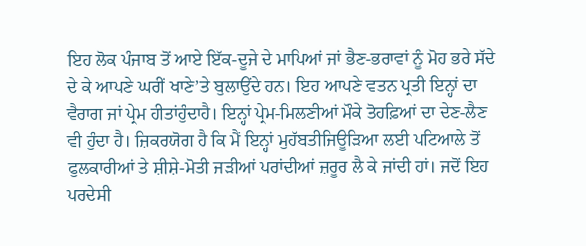ਇਹ ਲੋਕ ਪੰਜਾਬ ਤੋਂ ਆਏ ਇੱਕ-ਦੂਜੇ ਦੇ ਮਾਪਿਆਂ ਜਾਂ ਭੈਣ-ਭਰਾਵਾਂ ਨੂੰ ਮੋਹ ਭਰੇ ਸੱਦੇ ਦੇ ਕੇ ਆਪਣੇ ਘਰੀਂ ਖਾਣੇ’ਤੇ ਬੁਲਾਉਂਦੇ ਹਨ। ਇਹ ਆਪਣੇ ਵਤਨ ਪ੍ਰਤੀ ਇਨ੍ਹਾਂ ਦਾ ਵੈਰਾਗ ਜਾਂ ਪ੍ਰੇਮ ਹੀਤਾਂਹੁੰਦਾਹੈ। ਇਨ੍ਹਾਂ ਪ੍ਰੇਮ-ਮਿਲਣੀਆਂ ਮੌਕੇ ਤੋਹਫ਼ਿਆਂ ਦਾ ਦੇਣ-ਲੈਣ ਵੀ ਹੁੰਦਾ ਹੈ। ਜ਼ਿਕਰਯੋਗ ਹੈ ਕਿ ਮੈਂ ਇਨ੍ਹਾਂ ਮੁਹੱਬਤੀਜਿਊੜਿਆ ਲਈ ਪਟਿਆਲੇ ਤੋਂ ਫੁਲਕਾਰੀਆਂ ਤੇ ਸ਼ੀਸ਼ੇ-ਮੋਤੀ ਜੜੀਆਂ ਪਰਾਂਦੀਆਂ ਜ਼ਰੂਰ ਲੈ ਕੇ ਜਾਂਦੀ ਹਾਂ। ਜਦੋਂ ਇਹ ਪਰਦੇਸੀ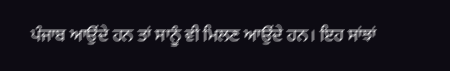ਪੰਜਾਬ ਆਉਂਦੇ ਹਨ ਤਾਂ ਸਾਨੂੰ ਵੀ ਮਿਲਣ ਆਉਂਦੇ ਹਨ। ਇਹ ਸਾਂਝਾਂ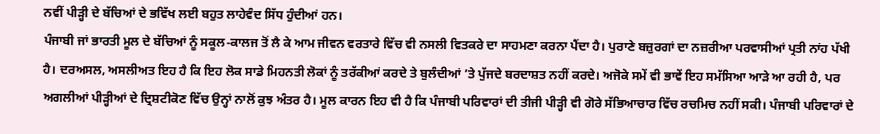ਨਵੀਂ ਪੀੜ੍ਹੀ ਦੇ ਬੱਚਿਆਂ ਦੇ ਭਵਿੱਖ ਲਈ ਬਹੁਤ ਲਾਹੇਵੰਦ ਸਿੱਧ ਹੁੰਦੀਆਂ ਹਨ।
ਪੰਜਾਬੀ ਜਾਂ ਭਾਰਤੀ ਮੂਲ ਦੇ ਬੱਚਿਆਂ ਨੂੰ ਸਕੂਲ-ਕਾਲਜ ਤੋਂ ਲੈ ਕੇ ਆਮ ਜੀਵਨ ਵਰਤਾਰੇ ਵਿੱਚ ਵੀ ਨਸਲੀ ਵਿਤਕਰੇ ਦਾ ਸਾਹਮਣਾ ਕਰਨਾ ਪੈਂਦਾ ਹੈ। ਪੁਰਾਣੇ ਬਜ਼ੁਰਗਾਂ ਦਾ ਨਜ਼ਰੀਆ ਪਰਵਾਸੀਆਂ ਪ੍ਰਤੀ ਨਾਂਹ ਪੱਖੀ ਹੈ। ਦਰਅਸਲ, ਅਸਲੀਅਤ ਇਹ ਹੈ ਕਿ ਇਹ ਲੋਕ ਸਾਡੇ ਮਿਹਨਤੀ ਲੋਕਾਂ ਨੂੰ ਤਰੱਕੀਆਂ ਕਰਦੇ ਤੇ ਬੁਲੰਦੀਆਂ ’ਤੇ ਪੁੱਜਦੇ ਬਰਦਾਸ਼ਤ ਨਹੀਂ ਕਰਦੇ। ਅਜੋਕੇ ਸਮੇਂ ਵੀ ਭਾਵੇਂ ਇਹ ਸਮੱਸਿਆ ਆੜੇ ਆ ਰਹੀ ਹੈ, ਪਰ ਅਗਲੀਆਂ ਪੀੜ੍ਹੀਆਂ ਦੇ ਦ੍ਰਿਸ਼ਟੀਕੋਣ ਵਿੱਚ ਉਨ੍ਹਾਂ ਨਾਲੋਂ ਕੁਝ ਅੰਤਰ ਹੈ। ਮੂਲ ਕਾਰਨ ਇਹ ਵੀ ਹੈ ਕਿ ਪੰਜਾਬੀ ਪਰਿਵਾਰਾਂ ਦੀ ਤੀਜੀ ਪੀੜ੍ਹੀ ਵੀ ਗੋਰੇ ਸੱਭਿਆਚਾਰ ਵਿੱਚ ਰਚਮਿਚ ਨਹੀਂ ਸਕੀ। ਪੰਜਾਬੀ ਪਰਿਵਾਰਾਂ ਦੇ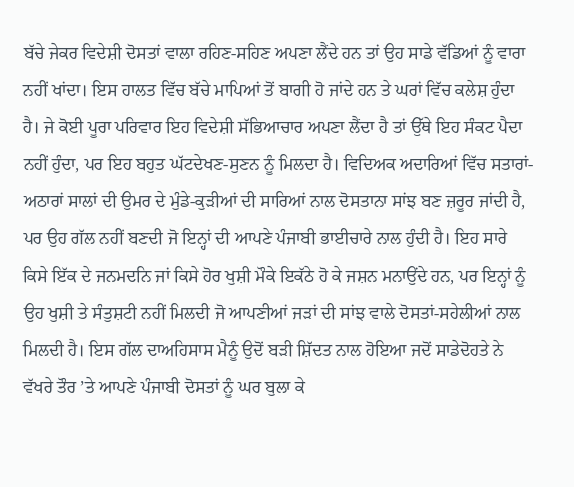ਬੱਚੇ ਜੇਕਰ ਵਿਦੇਸ਼ੀ ਦੋਸਤਾਂ ਵਾਲਾ ਰਹਿਣ-ਸਹਿਣ ਅਪਣਾ ਲੈਂਦੇ ਹਨ ਤਾਂ ਉਹ ਸਾਡੇ ਵੱਡਿਆਂ ਨੂੰ ਵਾਰਾ ਨਹੀਂ ਖਾਂਦਾ। ਇਸ ਹਾਲਤ ਵਿੱਚ ਬੱਚੇ ਮਾਪਿਆਂ ਤੋਂ ਬਾਗੀ ਹੋ ਜਾਂਦੇ ਹਨ ਤੇ ਘਰਾਂ ਵਿੱਚ ਕਲੇਸ਼ ਹੁੰਦਾ ਹੈ। ਜੇ ਕੋਈ ਪੂਰਾ ਪਰਿਵਾਰ ਇਹ ਵਿਦੇਸ਼ੀ ਸੱਭਿਆਚਾਰ ਅਪਣਾ ਲੈਂਦਾ ਹੈ ਤਾਂ ਉੱਥੇ ਇਹ ਸੰਕਟ ਪੈਦਾ ਨਹੀਂ ਹੁੰਦਾ, ਪਰ ਇਹ ਬਹੁਤ ਘੱਟਦੇਖਣ-ਸੁਣਨ ਨੂੰ ਮਿਲਦਾ ਹੈ। ਵਿਦਿਅਕ ਅਦਾਰਿਆਂ ਵਿੱਚ ਸਤਾਰਾਂ-ਅਠਾਰਾਂ ਸਾਲਾਂ ਦੀ ਉਮਰ ਦੇ ਮੁੰਡੇ-ਕੁੜੀਆਂ ਦੀ ਸਾਰਿਆਂ ਨਾਲ ਦੋਸਤਾਨਾ ਸਾਂਝ ਬਣ ਜ਼ਰੂਰ ਜਾਂਦੀ ਹੈ, ਪਰ ਉਹ ਗੱਲ ਨਹੀਂ ਬਣਦੀ ਜੋ ਇਨ੍ਹਾਂ ਦੀ ਆਪਣੇ ਪੰਜਾਬੀ ਭਾਈਚਾਰੇ ਨਾਲ ਹੁੰਦੀ ਹੈ। ਇਹ ਸਾਰੇ ਕਿਸੇ ਇੱਕ ਦੇ ਜਨਮਦਨਿ ਜਾਂ ਕਿਸੇ ਹੋਰ ਖੁਸ਼ੀ ਮੌਕੇ ਇਕੱਠੇ ਹੋ ਕੇ ਜਸ਼ਨ ਮਨਾਉਂਦੇ ਹਨ, ਪਰ ਇਨ੍ਹਾਂ ਨੂੰ ਉਹ ਖੁਸ਼ੀ ਤੇ ਸੰਤੁਸ਼ਟੀ ਨਹੀਂ ਮਿਲਦੀ ਜੋ ਆਪਣੀਆਂ ਜੜਾਂ ਦੀ ਸਾਂਝ ਵਾਲੇ ਦੋਸਤਾਂ-ਸਹੇਲੀਆਂ ਨਾਲ ਮਿਲਦੀ ਹੈ। ਇਸ ਗੱਲ ਦਾਅਹਿਸਾਸ ਮੈਨੂੰ ਉਦੋਂ ਬੜੀ ਸ਼ਿੱਦਤ ਨਾਲ ਹੋਇਆ ਜਦੋਂ ਸਾਡੇਦੋਹਤੇ ਨੇ ਵੱਖਰੇ ਤੌਰ ’ਤੇ ਆਪਣੇ ਪੰਜਾਬੀ ਦੋਸਤਾਂ ਨੂੰ ਘਰ ਬੁਲਾ ਕੇ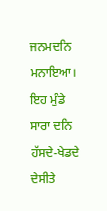ਜਨਮਦਨਿ ਮਨਾਇਆ। ਇਹ ਮੁੰਡੇ ਸਾਰਾ ਦਨਿ ਹੱਸਦੇ-ਖੇਡਦੇ ਦੇਸੀਤੇ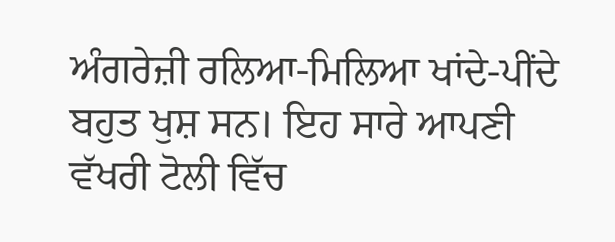ਅੰਗਰੇਜ਼ੀ ਰਲਿਆ-ਮਿਲਿਆ ਖਾਂਦੇ-ਪੀਂਦੇ ਬਹੁਤ ਖੁਸ਼ ਸਨ। ਇਹ ਸਾਰੇ ਆਪਣੀ ਵੱਖਰੀ ਟੋਲੀ ਵਿੱਚ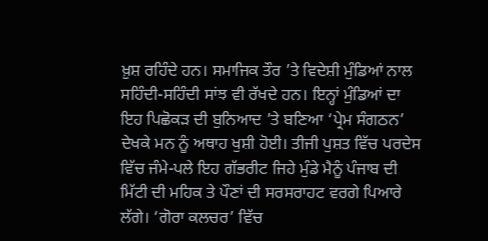ਖ਼ੁਸ਼ ਰਹਿੰਦੇ ਹਨ। ਸਮਾਜਿਕ ਤੌਰ ’ਤੇ ਵਿਦੇਸ਼ੀ ਮੁੰਡਿਆਂ ਨਾਲ ਸਹਿੰਦੀ-ਸਹਿੰਦੀ ਸਾਂਝ ਵੀ ਰੱਖਦੇ ਹਨ। ਇਨ੍ਹਾਂ ਮੁੰਡਿਆਂ ਦਾ ਇਹ ਪਿਛੋਕੜ ਦੀ ਬੁਨਿਆਦ ’ਤੇ ਬਣਿਆ ‘ਪ੍ਰੇਮ ਸੰਗਠਨ’ ਦੇਖਕੇ ਮਨ ਨੂੰ ਅਥਾਹ ਖੁਸ਼ੀ ਹੋਈ। ਤੀਜੀ ਪੁਸ਼ਤ ਵਿੱਚ ਪਰਦੇਸ ਵਿੱਚ ਜੰਮੇ-ਪਲੇ ਇਹ ਗੱਭਰੀਟ ਜਿਹੇ ਮੁੰਡੇ ਮੈਨੂੰ ਪੰਜਾਬ ਦੀ ਮਿੱਟੀ ਦੀ ਮਹਿਕ ਤੇ ਪੌਣਾਂ ਦੀ ਸਰਸਰਾਹਟ ਵਰਗੇ ਪਿਆਰੇ ਲੱਗੇ। ‘ਗੋਰਾ ਕਲਚਰ’ ਵਿੱਚ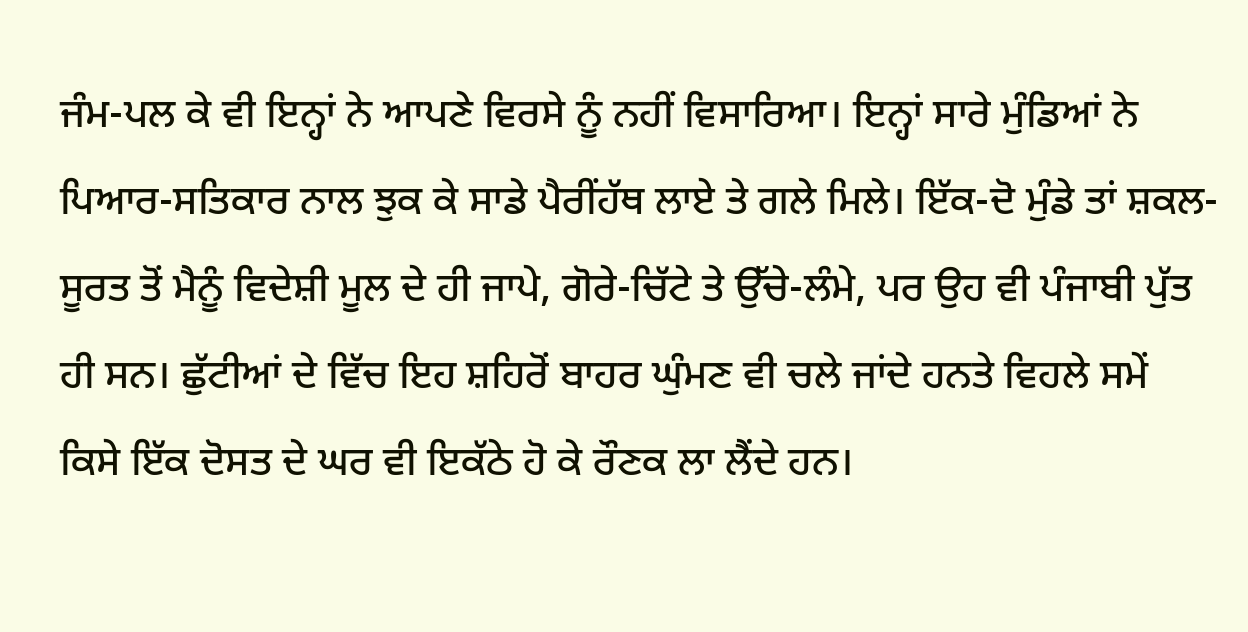ਜੰਮ-ਪਲ ਕੇ ਵੀ ਇਨ੍ਹਾਂ ਨੇ ਆਪਣੇ ਵਿਰਸੇ ਨੂੰ ਨਹੀਂ ਵਿਸਾਰਿਆ। ਇਨ੍ਹਾਂ ਸਾਰੇ ਮੁੰਡਿਆਂ ਨੇ ਪਿਆਰ-ਸਤਿਕਾਰ ਨਾਲ ਝੁਕ ਕੇ ਸਾਡੇ ਪੈਰੀਂਹੱਥ ਲਾਏ ਤੇ ਗਲੇ ਮਿਲੇ। ਇੱਕ-ਦੋ ਮੁੰਡੇ ਤਾਂ ਸ਼ਕਲ-ਸੂਰਤ ਤੋਂ ਮੈਨੂੰ ਵਿਦੇਸ਼ੀ ਮੂਲ ਦੇ ਹੀ ਜਾਪੇ, ਗੋਰੇ-ਚਿੱਟੇ ਤੇ ਉੱਚੇ-ਲੰਮੇ, ਪਰ ਉਹ ਵੀ ਪੰਜਾਬੀ ਪੁੱਤ ਹੀ ਸਨ। ਛੁੱਟੀਆਂ ਦੇ ਵਿੱਚ ਇਹ ਸ਼ਹਿਰੋਂ ਬਾਹਰ ਘੁੰਮਣ ਵੀ ਚਲੇ ਜਾਂਦੇ ਹਨਤੇ ਵਿਹਲੇ ਸਮੇਂ ਕਿਸੇ ਇੱਕ ਦੋਸਤ ਦੇ ਘਰ ਵੀ ਇਕੱਠੇ ਹੋ ਕੇ ਰੌਣਕ ਲਾ ਲੈਂਦੇ ਹਨ।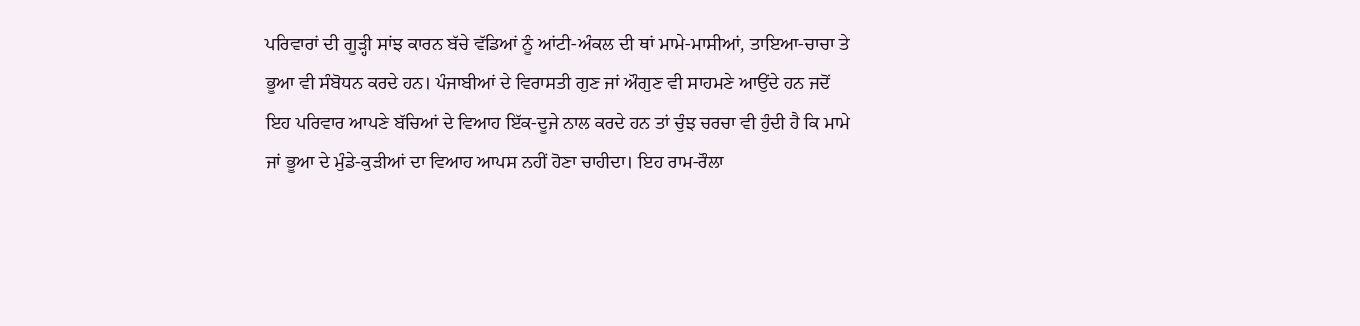ਪਰਿਵਾਰਾਂ ਦੀ ਗੂੜ੍ਹੀ ਸਾਂਝ ਕਾਰਨ ਬੱਚੇ ਵੱਡਿਆਂ ਨੂੰ ਆਂਟੀ-ਅੰਕਲ ਦੀ ਥਾਂ ਮਾਮੇ-ਮਾਸੀਆਂ, ਤਾਇਆ-ਚਾਚਾ ਤੇ ਭੂਆ ਵੀ ਸੰਬੋਧਨ ਕਰਦੇ ਹਨ। ਪੰਜਾਬੀਆਂ ਦੇ ਵਿਰਾਸਤੀ ਗੁਣ ਜਾਂ ਔਗੁਣ ਵੀ ਸਾਹਮਣੇ ਆਉਂਦੇ ਹਨ ਜਦੋਂ ਇਹ ਪਰਿਵਾਰ ਆਪਣੇ ਬੱਚਿਆਂ ਦੇ ਵਿਆਹ ਇੱਕ-ਦੂਜੇ ਨਾਲ ਕਰਦੇ ਹਨ ਤਾਂ ਚੁੰਝ ਚਰਚਾ ਵੀ ਹੁੰਦੀ ਹੈ ਕਿ ਮਾਮੇ ਜਾਂ ਭੂਆ ਦੇ ਮੁੰਡੇ-ਕੁੜੀਆਂ ਦਾ ਵਿਆਹ ਆਪਸ ਨਹੀਂ ਹੋਣਾ ਚਾਹੀਦਾ। ਇਹ ਰਾਮ-ਰੌਲਾ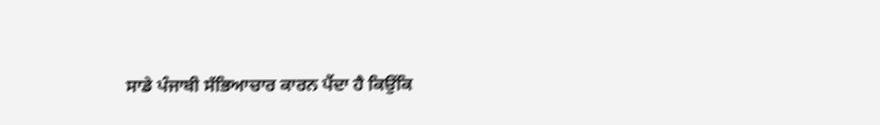ਸਾਡੇ ਪੰਜਾਬੀ ਸੱਭਿਆਚਾਰ ਕਾਰਨ ਪੈਂਦਾ ਹੈ ਕਿਉਂਕਿ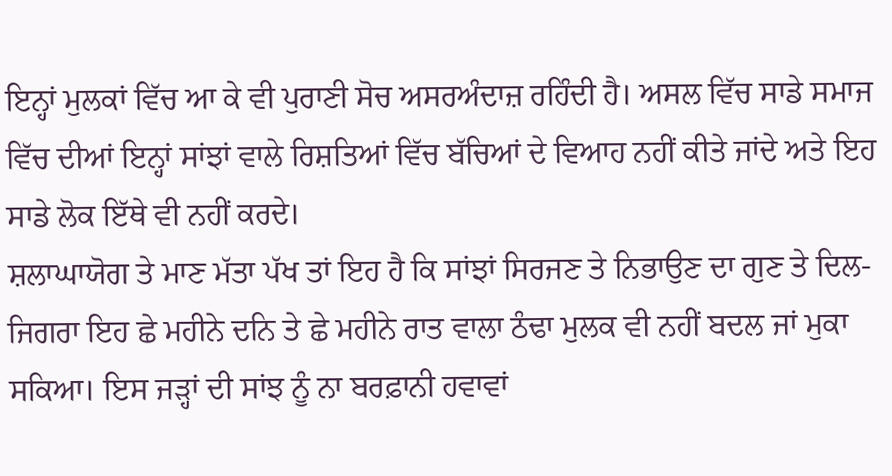ਇਨ੍ਹਾਂ ਮੁਲਕਾਂ ਵਿੱਚ ਆ ਕੇ ਵੀ ਪੁਰਾਣੀ ਸੋਚ ਅਸਰਅੰਦਾਜ਼ ਰਹਿੰਦੀ ਹੈ। ਅਸਲ ਵਿੱਚ ਸਾਡੇ ਸਮਾਜ ਵਿੱਚ ਦੀਆਂ ਇਨ੍ਹਾਂ ਸਾਂਝਾਂ ਵਾਲੇ ਰਿਸ਼ਤਿਆਂ ਵਿੱਚ ਬੱਚਿਆਂ ਦੇ ਵਿਆਹ ਨਹੀਂ ਕੀਤੇ ਜਾਂਦੇ ਅਤੇ ਇਹ ਸਾਡੇ ਲੋਕ ਇੱਥੇ ਵੀ ਨਹੀਂ ਕਰਦੇ।
ਸ਼ਲਾਘਾਯੋਗ ਤੇ ਮਾਣ ਮੱਤਾ ਪੱਖ ਤਾਂ ਇਹ ਹੈ ਕਿ ਸਾਂਝਾਂ ਸਿਰਜਣ ਤੇ ਨਿਭਾਉਣ ਦਾ ਗੁਣ ਤੇ ਦਿਲ-ਜਿਗਰਾ ਇਹ ਛੇ ਮਹੀਨੇ ਦਨਿ ਤੇ ਛੇ ਮਹੀਨੇ ਰਾਤ ਵਾਲਾ ਠੰਢਾ ਮੁਲਕ ਵੀ ਨਹੀਂ ਬਦਲ ਜਾਂ ਮੁਕਾ ਸਕਿਆ। ਇਸ ਜੜ੍ਹਾਂ ਦੀ ਸਾਂਝ ਨੂੰ ਨਾ ਬਰਫ਼ਾਨੀ ਹਵਾਵਾਂ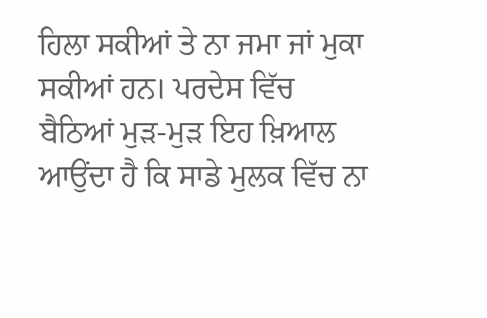ਹਿਲਾ ਸਕੀਆਂ ਤੇ ਨਾ ਜਮਾ ਜਾਂ ਮੁਕਾ
ਸਕੀਆਂ ਹਨ। ਪਰਦੇਸ ਵਿੱਚ ਬੈਠਿਆਂ ਮੁੜ-ਮੁੜ ਇਹ ਖ਼ਿਆਲ ਆਉਂਦਾ ਹੈ ਕਿ ਸਾਡੇ ਮੁਲਕ ਵਿੱਚ ਨਾ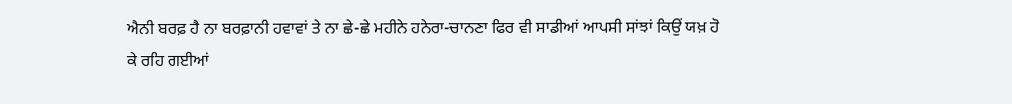ਐਨੀ ਬਰਫ਼ ਹੈ ਨਾ ਬਰਫ਼ਾਨੀ ਹਵਾਵਾਂ ਤੇ ਨਾ ਛੇ-ਛੇ ਮਹੀਨੇ ਹਨੇਰਾ-ਚਾਨਣਾ ਫਿਰ ਵੀ ਸਾਡੀਆਂ ਆਪਸੀ ਸਾਂਝਾਂ ਕਿਉਂ ਯਖ਼ ਹੋ ਕੇ ਰਹਿ ਗਈਆਂ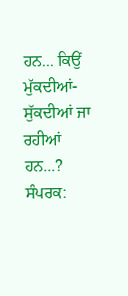ਹਨ... ਕਿਉਂ ਮੁੱਕਦੀਆਂ-ਸੁੱਕਦੀਆਂ ਜਾ ਰਹੀਆਂ ਹਨ...?
ਸੰਪਰਕ: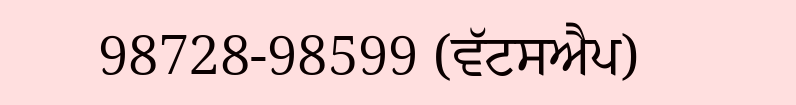98728-98599 (ਵੱਟਸਐਪ)